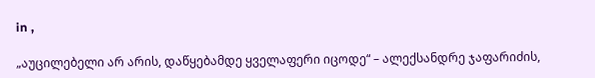in ,

„აუცილებელი არ არის, დაწყებამდე ყველაფერი იცოდე“ – ალექსანდრე ჯაფარიძის,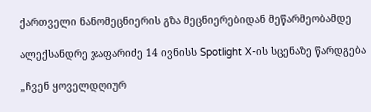ქართველი ნანომეცნიერის გზა მეცნიერებიდან მეწარმეობამდე

ალექსანდრე ჯაფარიძე 14 ივნისს Spotlight X-ის სცენაზე წარდგება

„ჩვენ ყოველდღიურ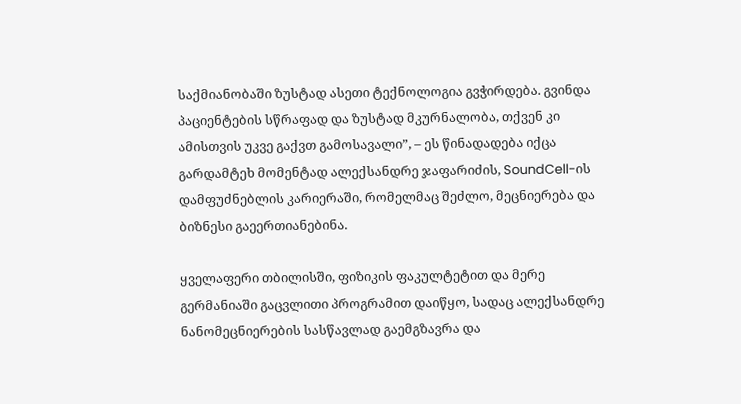საქმიანობაში ზუსტად ასეთი ტექნოლოგია გვჭირდება. გვინდა პაციენტების სწრაფად და ზუსტად მკურნალობა, თქვენ კი ამისთვის უკვე გაქვთ გამოსავალი”, – ეს წინადადება იქცა გარდამტეხ მომენტად ალექსანდრე ჯაფარიძის, SoundCell-ის დამფუძნებლის კარიერაში, რომელმაც შეძლო, მეცნიერება და ბიზნესი გაეერთიანებინა.

ყველაფერი თბილისში, ფიზიკის ფაკულტეტით და მერე გერმანიაში გაცვლითი პროგრამით დაიწყო, სადაც ალექსანდრე ნანომეცნიერების სასწავლად გაემგზავრა და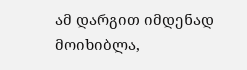ამ დარგით იმდენად მოიხიბლა,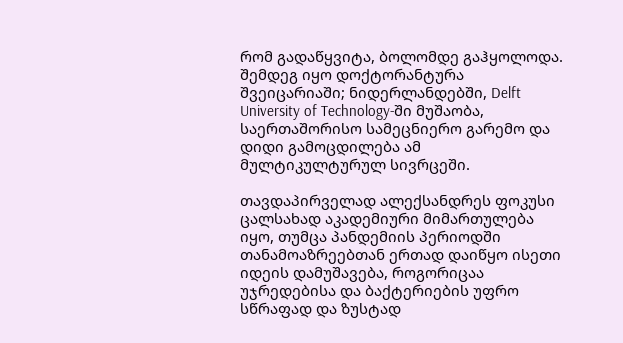რომ გადაწყვიტა, ბოლომდე გაჰყოლოდა. შემდეგ იყო დოქტორანტურა შვეიცარიაში; ნიდერლანდებში, Delft University of Technology-ში მუშაობა, საერთაშორისო სამეცნიერო გარემო და დიდი გამოცდილება ამ მულტიკულტურულ სივრცეში.

თავდაპირველად ალექსანდრეს ფოკუსი ცალსახად აკადემიური მიმართულება იყო, თუმცა პანდემიის პერიოდში თანამოაზრეებთან ერთად დაიწყო ისეთი იდეის დამუშავება, როგორიცაა უჯრედებისა და ბაქტერიების უფრო სწრაფად და ზუსტად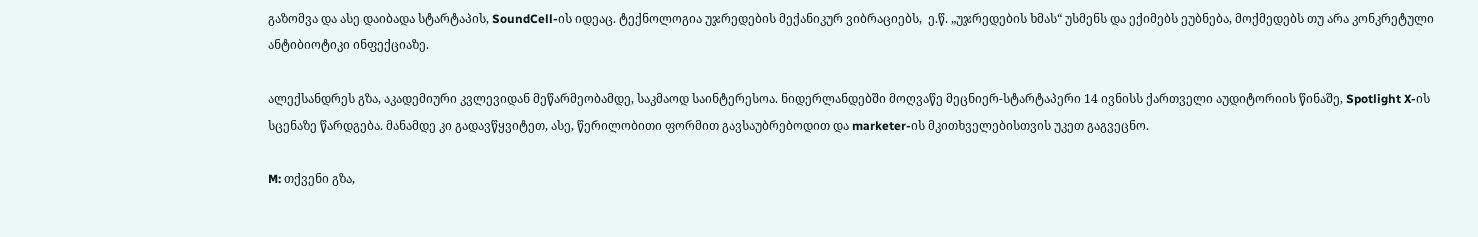გაზომვა და ასე დაიბადა სტარტაპის, SoundCell-ის იდეაც. ტექნოლოგია უჯრედების მექანიკურ ვიბრაციებს,  ე.წ. „უჯრედების ხმას“ უსმენს და ექიმებს ეუბნება, მოქმედებს თუ არა კონკრეტული ანტიბიოტიკი ინფექციაზე.

ალექსანდრეს გზა, აკადემიური კვლევიდან მეწარმეობამდე, საკმაოდ საინტერესოა. ნიდერლანდებში მოღვაწე მეცნიერ-სტარტაპერი 14 ივნისს ქართველი აუდიტორიის წინაშე, Spotlight X-ის სცენაზე წარდგება. მანამდე კი გადავწყვიტეთ, ასე, წერილობითი ფორმით გავსაუბრებოდით და marketer-ის მკითხველებისთვის უკეთ გაგვეცნო.

M: თქვენი გზა,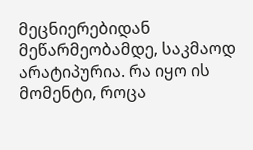მეცნიერებიდან მეწარმეობამდე, საკმაოდ არატიპურია. რა იყო ის მომენტი, როცა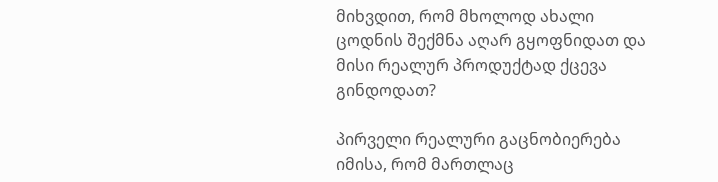მიხვდით, რომ მხოლოდ ახალი ცოდნის შექმნა აღარ გყოფნიდათ და მისი რეალურ პროდუქტად ქცევა გინდოდათ?

პირველი რეალური გაცნობიერება იმისა, რომ მართლაც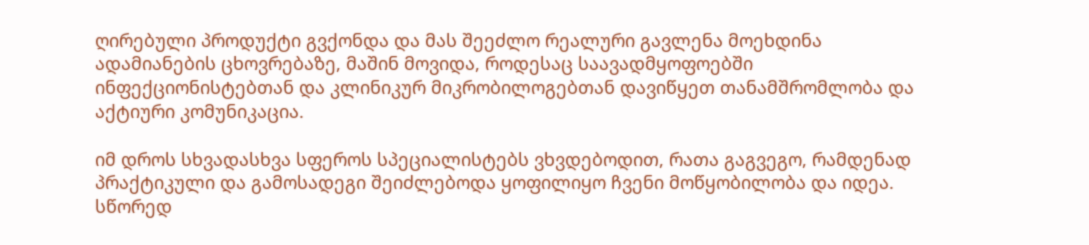ღირებული პროდუქტი გვქონდა და მას შეეძლო რეალური გავლენა მოეხდინა ადამიანების ცხოვრებაზე, მაშინ მოვიდა, როდესაც საავადმყოფოებში ინფექციონისტებთან და კლინიკურ მიკრობილოგებთან დავიწყეთ თანამშრომლობა და აქტიური კომუნიკაცია.

იმ დროს სხვადასხვა სფეროს სპეციალისტებს ვხვდებოდით, რათა გაგვეგო, რამდენად პრაქტიკული და გამოსადეგი შეიძლებოდა ყოფილიყო ჩვენი მოწყობილობა და იდეა. სწორედ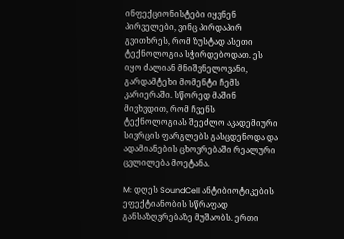ინფექციონისტები იყვნენ პირველები, ვინც პირდაპირ გვითხრეს, რომ ზუსტად ასეთი ტექნოლოგია სჭირდებოდათ. ეს იყო ძალიან მნიშვნელოვანი, გარდამტეხი მომენტი ჩემს კარიერაში. სწორედ მაშინ მივხვდით, რომ ჩვენს ტექნოლოგიას შეეძლო აკადემიური სივრცის ფარგლებს გასცდენოდა და ადამიანების ცხოვრებაში რეალური ცვლილება მოეტანა.

M: დღეს SoundCell ანტიბიოტიკების ეფექტიანობის სწრაფად განსაზღვრებაზე მუშაობს. ერთი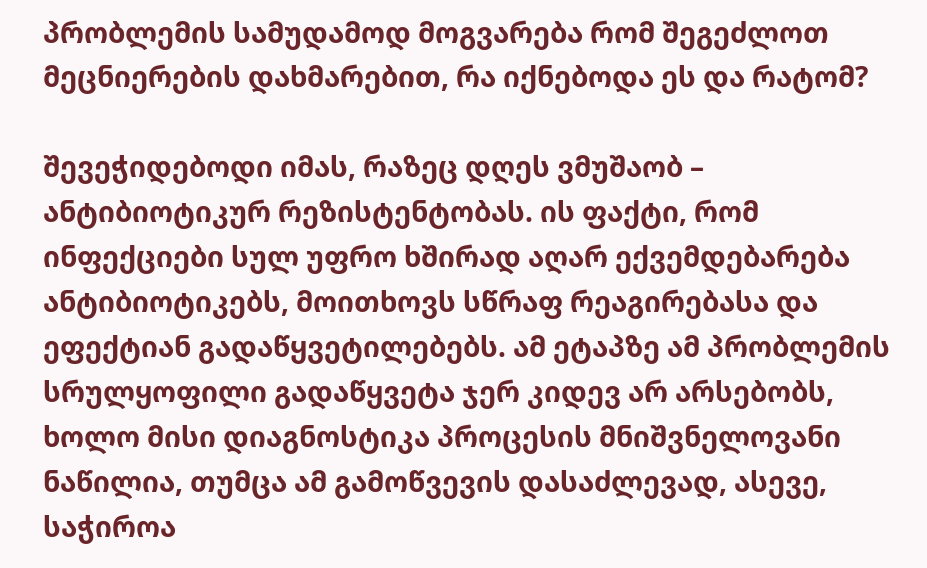პრობლემის სამუდამოდ მოგვარება რომ შეგეძლოთ მეცნიერების დახმარებით, რა იქნებოდა ეს და რატომ?

შევეჭიდებოდი იმას, რაზეც დღეს ვმუშაობ – ანტიბიოტიკურ რეზისტენტობას. ის ფაქტი, რომ ინფექციები სულ უფრო ხშირად აღარ ექვემდებარება ანტიბიოტიკებს, მოითხოვს სწრაფ რეაგირებასა და ეფექტიან გადაწყვეტილებებს. ამ ეტაპზე ამ პრობლემის სრულყოფილი გადაწყვეტა ჯერ კიდევ არ არსებობს, ხოლო მისი დიაგნოსტიკა პროცესის მნიშვნელოვანი ნაწილია, თუმცა ამ გამოწვევის დასაძლევად, ასევე, საჭიროა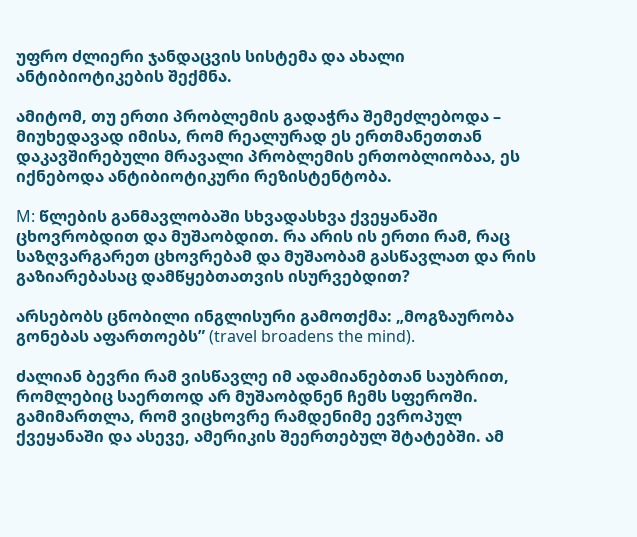უფრო ძლიერი ჯანდაცვის სისტემა და ახალი ანტიბიოტიკების შექმნა.

ამიტომ, თუ ერთი პრობლემის გადაჭრა შემეძლებოდა – მიუხედავად იმისა, რომ რეალურად ეს ერთმანეთთან დაკავშირებული მრავალი პრობლემის ერთობლიობაა, ეს იქნებოდა ანტიბიოტიკური რეზისტენტობა.

M: წლების განმავლობაში სხვადასხვა ქვეყანაში ცხოვრობდით და მუშაობდით. რა არის ის ერთი რამ, რაც საზღვარგარეთ ცხოვრებამ და მუშაობამ გასწავლათ და რის გაზიარებასაც დამწყებთათვის ისურვებდით?

არსებობს ცნობილი ინგლისური გამოთქმა: „მოგზაურობა გონებას აფართოებს” (travel broadens the mind).

ძალიან ბევრი რამ ვისწავლე იმ ადამიანებთან საუბრით, რომლებიც საერთოდ არ მუშაობდნენ ჩემს სფეროში. გამიმართლა, რომ ვიცხოვრე რამდენიმე ევროპულ ქვეყანაში და ასევე, ამერიკის შეერთებულ შტატებში. ამ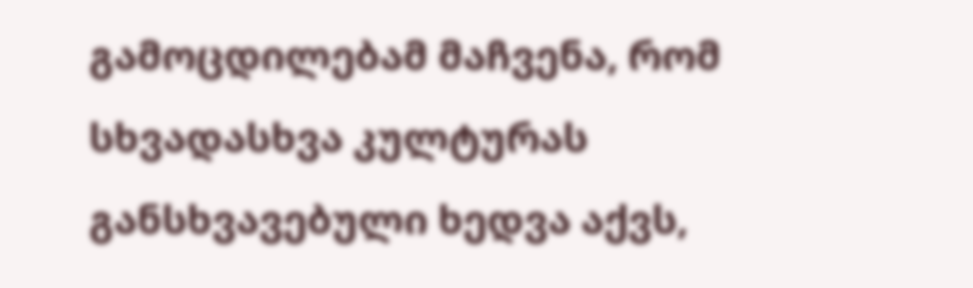გამოცდილებამ მაჩვენა, რომ სხვადასხვა კულტურას განსხვავებული ხედვა აქვს,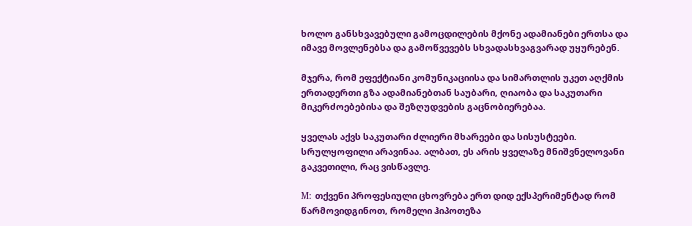ხოლო განსხვავებული გამოცდილების მქონე ადამიანები ერთსა და იმავე მოვლენებსა და გამოწვევებს სხვადასხვაგვარად უყურებენ.

მჯერა, რომ ეფექტიანი კომუნიკაციისა და სიმართლის უკეთ აღქმის ერთადერთი გზა ადამიანებთან საუბარი, ღიაობა და საკუთარი მიკერძოებებისა და შეზღუდვების გაცნობიერებაა.

ყველას აქვს საკუთარი ძლიერი მხარეები და სისუსტეები. სრულყოფილი არავინაა. ალბათ, ეს არის ყველაზე მნიშვნელოვანი გაკვეთილი, რაც ვისწავლე.

M: თქვენი პროფესიული ცხოვრება ერთ დიდ ექსპერიმენტად რომ წარმოვიდგინოთ, რომელი ჰიპოთეზა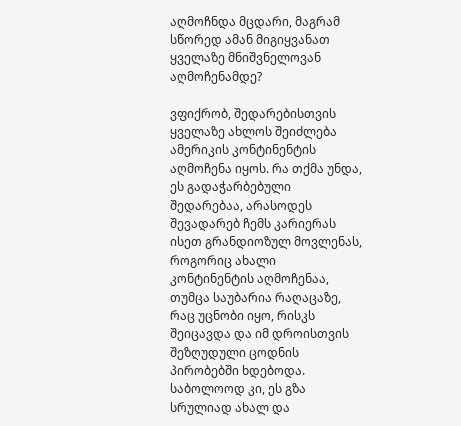აღმოჩნდა მცდარი, მაგრამ სწორედ ამან მიგიყვანათ ყველაზე მნიშვნელოვან აღმოჩენამდე?

ვფიქრობ, შედარებისთვის ყველაზე ახლოს შეიძლება ამერიკის კონტინენტის აღმოჩენა იყოს. რა თქმა უნდა, ეს გადაჭარბებული შედარებაა, არასოდეს შევადარებ ჩემს კარიერას ისეთ გრანდიოზულ მოვლენას, როგორიც ახალი კონტინენტის აღმოჩენაა, თუმცა საუბარია რაღაცაზე, რაც უცნობი იყო, რისკს შეიცავდა და იმ დროისთვის შეზღუდული ცოდნის პირობებში ხდებოდა. საბოლოოდ კი, ეს გზა სრულიად ახალ და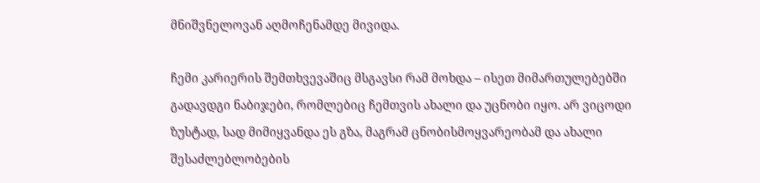მნიშვნელოვან აღმოჩენამდე მივიდა.

ჩემი კარიერის შემთხვევაშიც მსგავსი რამ მოხდა – ისეთ მიმართულებებში გადავდგი ნაბიჯები, რომლებიც ჩემთვის ახალი და უცნობი იყო. არ ვიცოდი ზუსტად, სად მიმიყვანდა ეს გზა, მაგრამ ცნობისმოყვარეობამ და ახალი შესაძლებლობების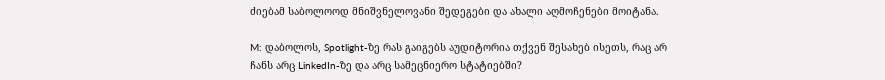ძიებამ საბოლოოდ მნიშვნელოვანი შედეგები და ახალი აღმოჩენები მოიტანა.

M: დაბოლოს, Spotlight-ზე რას გაიგებს აუდიტორია თქვენ შესახებ ისეთს, რაც არ ჩანს არც LinkedIn-ზე და არც სამეცნიერო სტატიებში?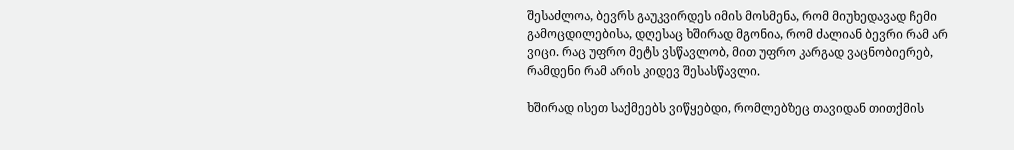შესაძლოა, ბევრს გაუკვირდეს იმის მოსმენა, რომ მიუხედავად ჩემი გამოცდილებისა, დღესაც ხშირად მგონია, რომ ძალიან ბევრი რამ არ ვიცი. რაც უფრო მეტს ვსწავლობ, მით უფრო კარგად ვაცნობიერებ, რამდენი რამ არის კიდევ შესასწავლი.

ხშირად ისეთ საქმეებს ვიწყებდი, რომლებზეც თავიდან თითქმის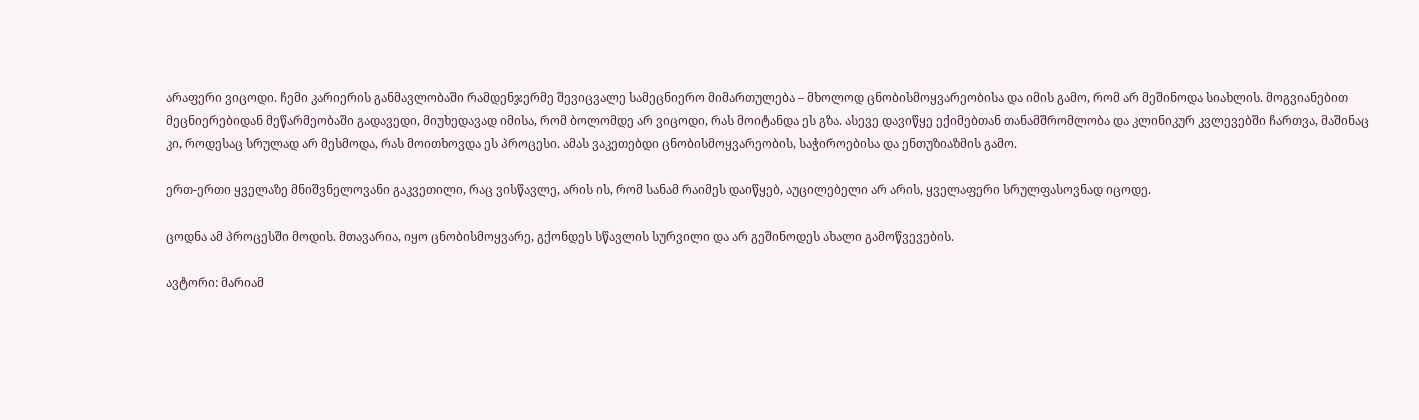არაფერი ვიცოდი. ჩემი კარიერის განმავლობაში რამდენჯერმე შევიცვალე სამეცნიერო მიმართულება – მხოლოდ ცნობისმოყვარეობისა და იმის გამო, რომ არ მეშინოდა სიახლის. მოგვიანებით მეცნიერებიდან მეწარმეობაში გადავედი, მიუხედავად იმისა, რომ ბოლომდე არ ვიცოდი, რას მოიტანდა ეს გზა. ასევე დავიწყე ექიმებთან თანამშრომლობა და კლინიკურ კვლევებში ჩართვა, მაშინაც კი, როდესაც სრულად არ მესმოდა, რას მოითხოვდა ეს პროცესი. ამას ვაკეთებდი ცნობისმოყვარეობის, საჭიროებისა და ენთუზიაზმის გამო.

ერთ-ერთი ყველაზე მნიშვნელოვანი გაკვეთილი, რაც ვისწავლე, არის ის, რომ სანამ რაიმეს დაიწყებ, აუცილებელი არ არის, ყველაფერი სრულფასოვნად იცოდე.

ცოდნა ამ პროცესში მოდის. მთავარია, იყო ცნობისმოყვარე, გქონდეს სწავლის სურვილი და არ გეშინოდეს ახალი გამოწვევების.

ავტორი: მარიამ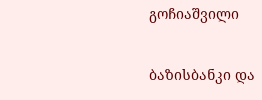გოჩიაშვილი

ბაზისბანკი და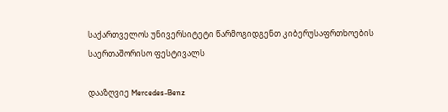საქართველოს უნივერსიტეტი წარმოგიდგენთ კიბერუსაფრთხოების საერთაშორისო ფესტივალს

დააზღვიე Mercedes-Benz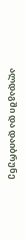ალდაგში და დაიბრუნე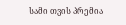სამი თვის პრემია